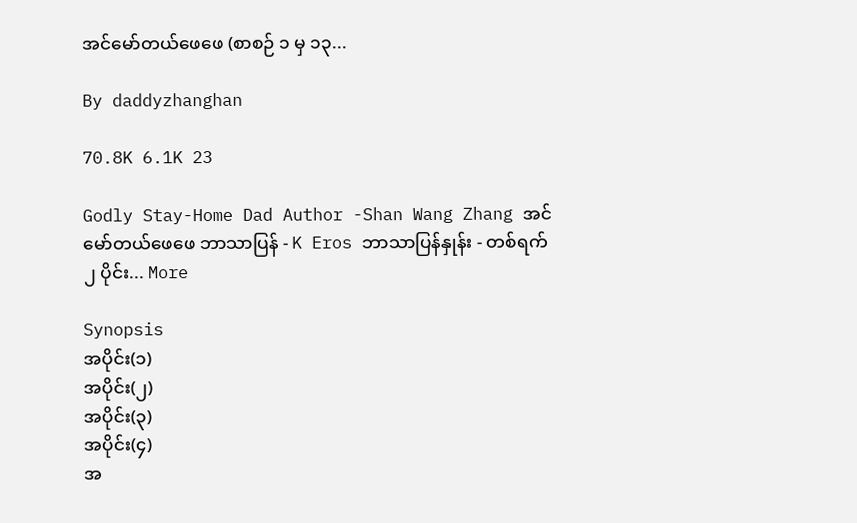အင်မော်တယ်ဖေဖေ (စာစဉ် ၁ မှ ၁၃...

By daddyzhanghan

70.8K 6.1K 23

Godly Stay-Home Dad Author -Shan Wang Zhang အင်မော်တယ်ဖေဖေ ဘာသာပြန် - K Eros ဘာသာပြန်နှုန်း - တစ်ရက် ၂ ပိုင်း... More

Synopsis
အပိုင်း(၁)
အပိုင်း(၂)
အပိုင်း(၃)
အပိုင်း(၄)
အ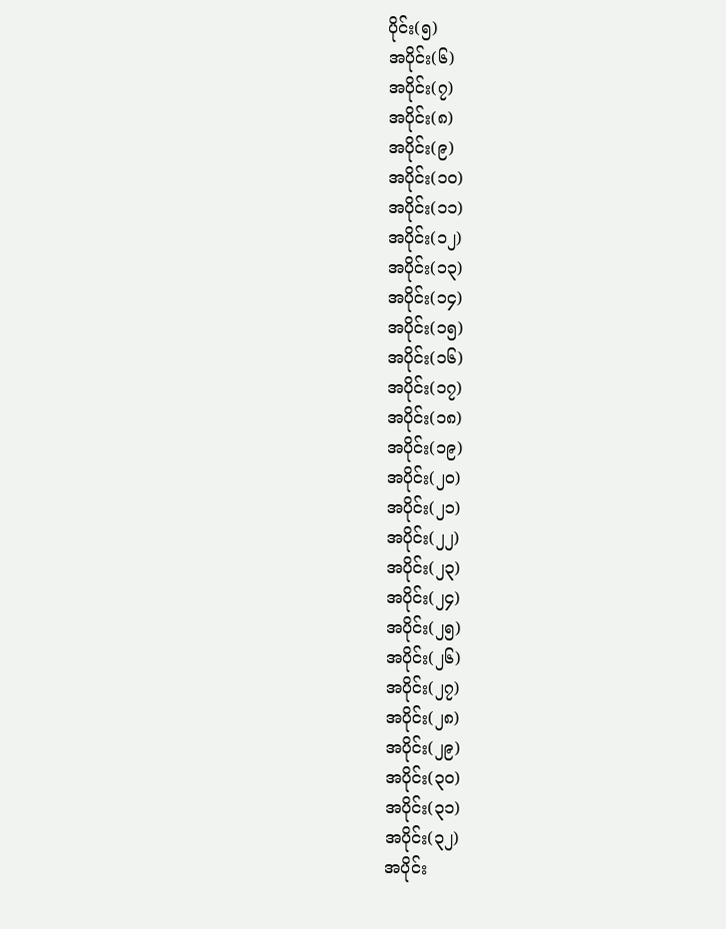ပိုင်း(၅)
အပိုင်း(၆)
အပိုင်း(၇)
အပိုင်း(၈)
အပိုင်း(၉)
အပိုင်း(၁၀)
အပိုင်း(၁၁)
အပိုင်း(၁၂)
အပိုင်း(၁၃)
အပိုင်း(၁၄)
အပိုင်း(၁၅)
အပိုင်း(၁၆)
အပိုင်း(၁၇)
အပိုင်း(၁၈)
အပိုင်း(၁၉)
အပိုင်း(၂၀)
အပိုင်း(၂၁)
အပိုင်း(၂၂)
အပိုင်း(၂၃)
အပိုင်း(၂၄)
အပိုင်း(၂၅)
အပိုင်း(၂၆)
အပိုင်း(၂၇)
အပိုင်း(၂၈)
အပိုင်း(၂၉)
အပိုင်း(၃၀)
အပိုင်း(၃၁)
အပိုင်း(၃၂)
အပိုင်း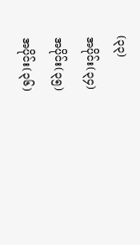(၃၃)
အပိုင်း(၃၄)
အပိုင်း(၃၅)
အပိုင်း(၃၆)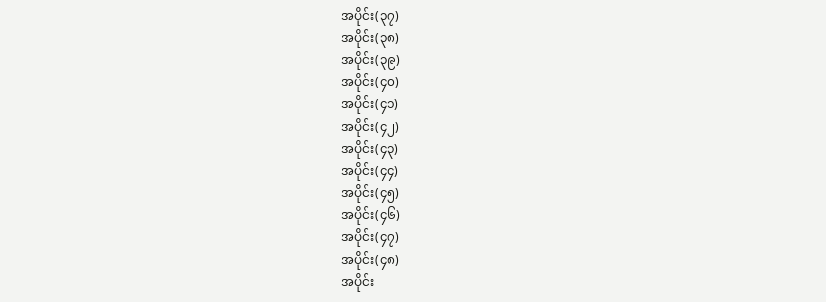အပိုင်း(၃၇)
အပိုင်း(၃၈)
အပိုင်း(၃၉)
အပိုင်း(၄၀)
အပိုင်း(၄၁)
အပိုင်း(၄၂)
အပိုင်း(၄၃)
အပိုင်း(၄၄)
အပိုင်း(၄၅)
အပိုင်း(၄၆)
အပိုင်း(၄၇)
အပိုင်း(၄၈)
အပိုင်း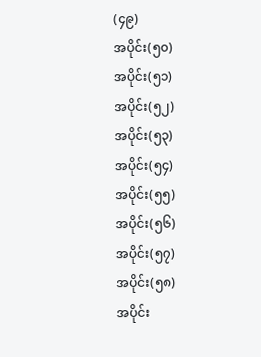(၄၉)
အပိုင်း(၅၀)
အပိုင်း(၅၁)
အပိုင်း(၅၂)
အပိုင်း(၅၃)
အပိုင်း(၅၄)
အပိုင်း(၅၅)
အပိုင်း(၅၆)
အပိုင်း(၅၇)
အပိုင်း(၅၈)
အပိုင်း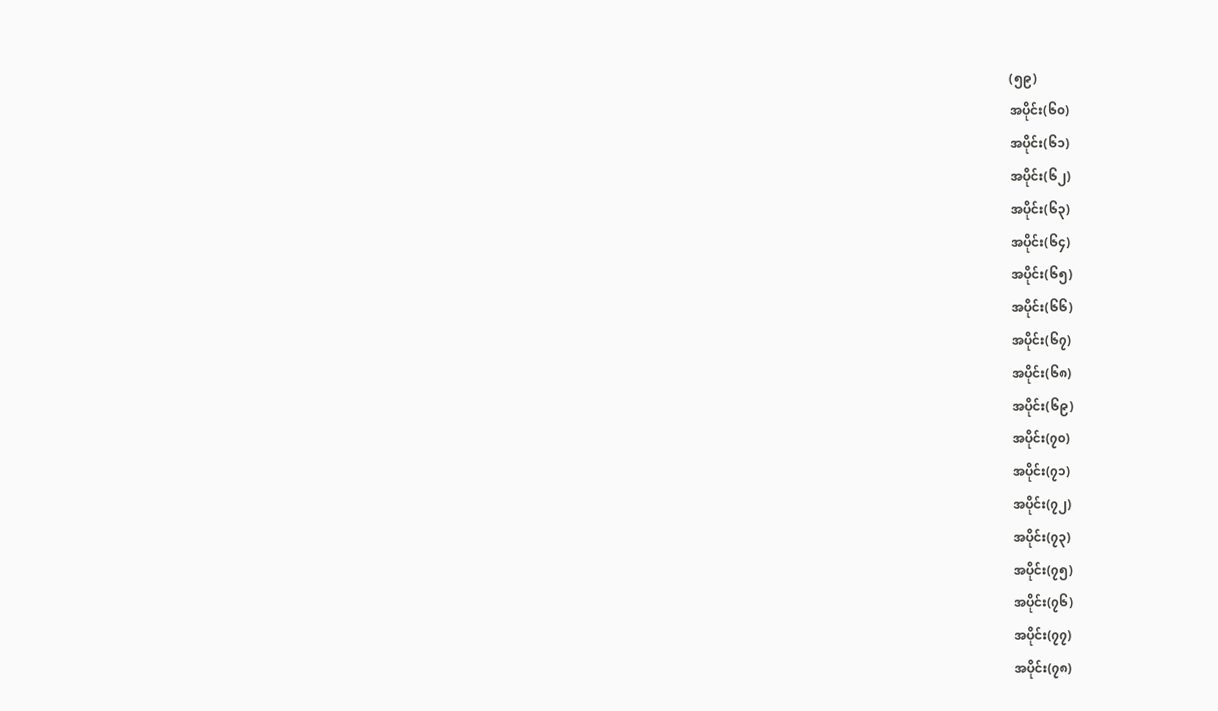(၅၉)
အပိုင်း(၆၀)
အပိုင်း(၆၁)
အပိုင်း(၆၂)
အပိုင်း(၆၃)
အပိုင်း(၆၄)
အပိုင်း(၆၅)
အပိုင်း(၆၆)
အပိုင်း(၆၇)
အပိုင်း(၆၈)
အပိုင်း(၆၉)
အပိုင်း(၇၀)
အပိုင်း(၇၁)
အပိုင်း(၇၂)
အပိုင်း(၇၃)
အပိုင်း(၇၅)
အပိုင်း(၇၆)
အပိုင်း(၇၇)
အပိုင်း(၇၈)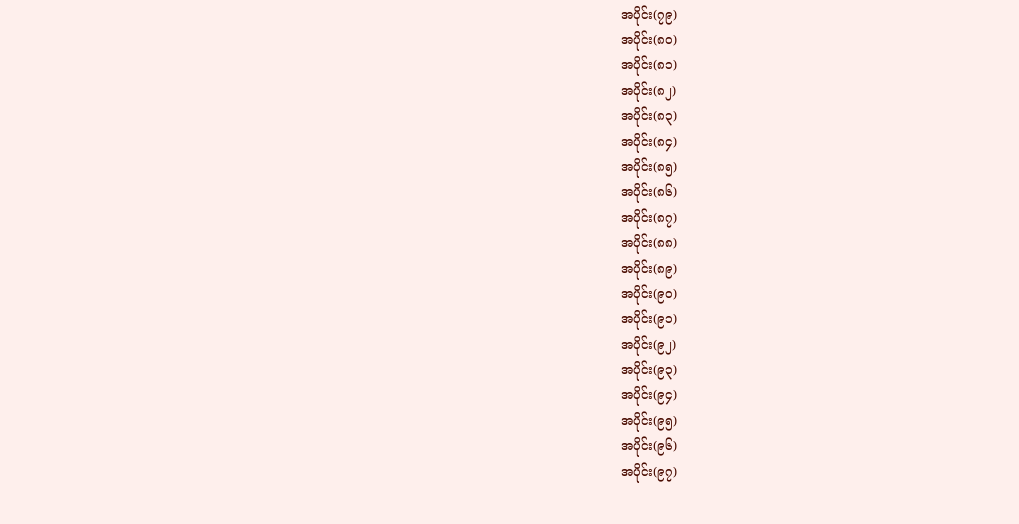အပိုင်း(၇၉)
အပိုင်း(၈၀)
အပိုင်း(၈၁)
အပိုင်း(၈၂)
အပိုင်း(၈၃)
အပိုင်း(၈၄)
အပိုင်း(၈၅)
အပိုင်း(၈၆)
အပိုင်း(၈၇)
အပိုင်း(၈၈)
အပိုင်း(၈၉)
အပိုင်း(၉၀)
အပိုင်း(၉၁)
အပိုင်း(၉၂)
အပိုင်း(၉၃)
အပိုင်း(၉၄)
အပိုင်း(၉၅)
အပိုင်း(၉၆)
အပိုင်း(၉၇)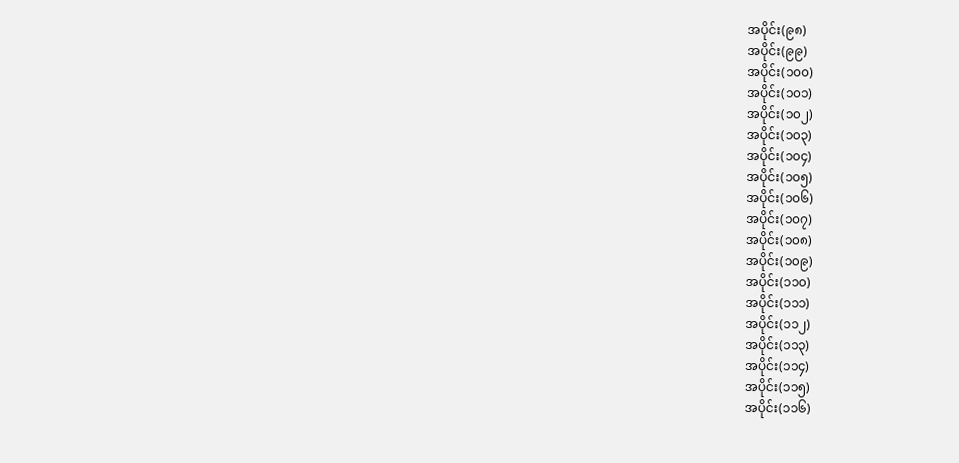အပိုင်း(၉၈)
အပိုင်း(၉၉)
အပိုင်း(၁၀၀)
အပိုင်း(၁၀၁)
အပိုင်း(၁၀၂)
အပိုင်း(၁၀၃)
အပိုင်း(၁၀၄)
အပိုင်း(၁၀၅)
အပိုင်း(၁၀၆)
အပိုင်း(၁၀၇)
အပိုင်း(၁၀၈)
အပိုင်း(၁၀၉)
အပိုင်း(၁၁၀)
အပိုင်း(၁၁၁)
အပိုင်း(၁၁၂)
အပိုင်း(၁၁၃)
အပိုင်း(၁၁၄)
အပိုင်း(၁၁၅)
အပိုင်း(၁၁၆)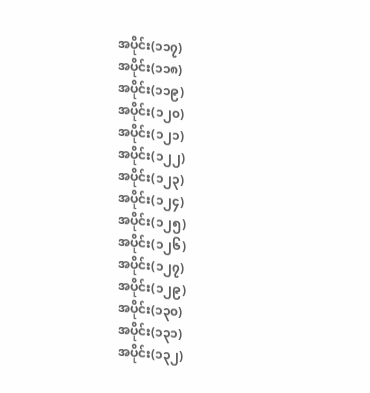အပိုင်း(၁၁၇)
အပိုင်း(၁၁၈)
အပိုင်း(၁၁၉)
အပိုင်း(၁၂၀)
အပိုင်း(၁၂၁)
အပိုင်း(၁၂၂)
အပိုင်း(၁၂၃)
အပိုင်း(၁၂၄)
အပိုင်း(၁၂၅)
အပိုင်း(၁၂၆)
အပိုင်း(၁၂၇)
အပိုင်း(၁၂၉)
အပိုင်း(၁၃၀)
အပိုင်း(၁၃၁)
အပိုင်း(၁၃၂)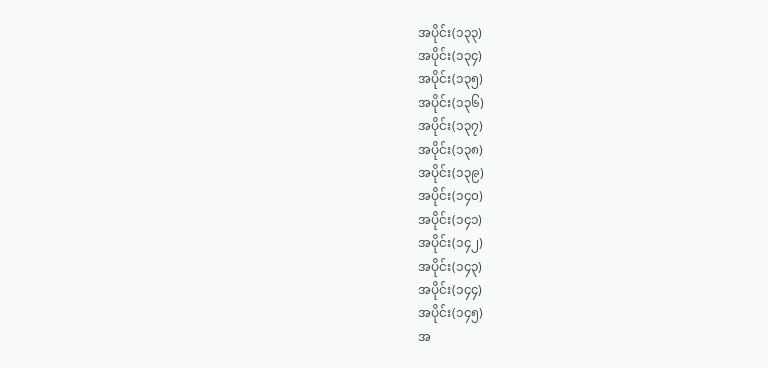အပိုင်း(၁၃၃)
အပိုင်း(၁၃၄)
အပိုင်း(၁၃၅)
အပိုင်း(၁၃၆)
အပိုင်း(၁၃၇)
အပိုင်း(၁၃၈)
အပိုင်း(၁၃၉)
အပိုင်း(၁၄၀)
အပိုင်း(၁၄၁)
အပိုင်း(၁၄၂)
အပိုင်း(၁၄၃)
အပိုင်း(၁၄၄)
အပိုင်း(၁၄၅)
အ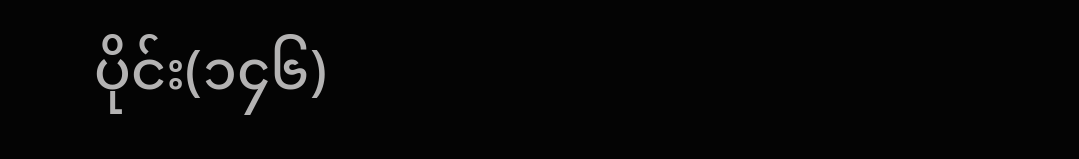ပိုင်း(၁၄၆)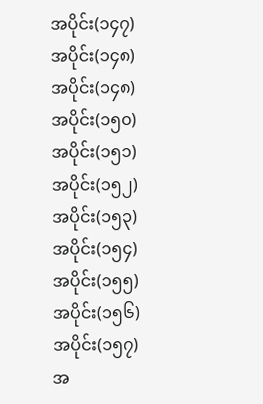အပိုင်း(၁၄၇)
အပိုင်း(၁၄၈)
အပိုင်း(၁၄၈)
အပိုင်း(၁၅၀)
အပိုင်း(၁၅၁)
အပိုင်း(၁၅၂)
အပိုင်း(၁၅၃)
အပိုင်း(၁၅၄)
အပိုင်း(၁၅၅)
အပိုင်း(၁၅၆)
အပိုင်း(၁၅၇)
အ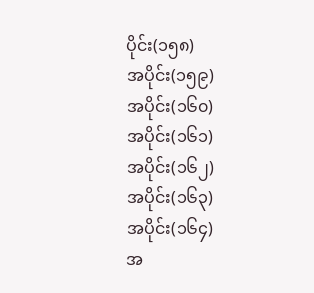ပိုင်း(၁၅၈)
အပိုင်း(၁၅၉)
အပိုင်း(၁၆၀)
အပိုင်း(၁၆၁)
အပိုင်း(၁၆၂)
အပိုင်း(၁၆၃)
အပိုင်း(၁၆၄)
အ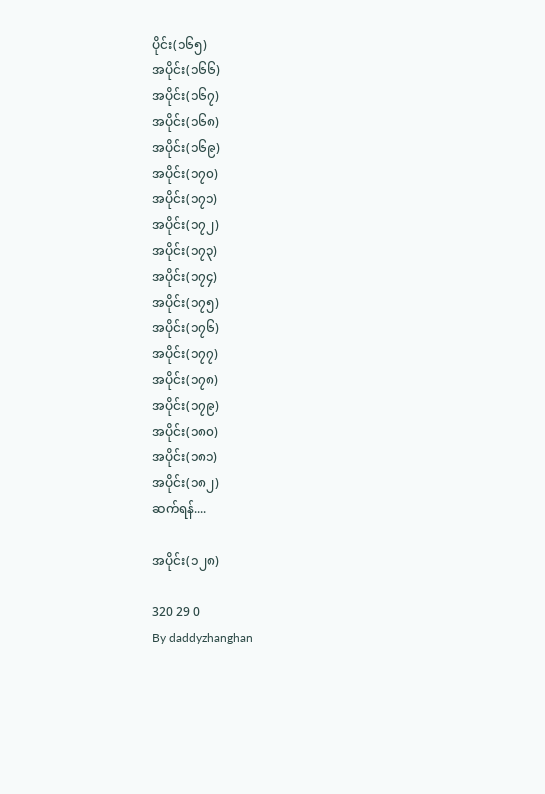ပိုင်း(၁၆၅)
အပိုင်း(၁၆၆)
အပိုင်း(၁၆၇)
အပိုင်း(၁၆၈)
အပိုင်း(၁၆၉)
အပိုင်း(၁၇၀)
အပိုင်း(၁၇၁)
အပိုင်း(၁၇၂)
အပိုင်း(၁၇၃)
အပိုင်း(၁၇၄)
အပိုင်း(၁၇၅)
အပိုင်း(၁၇၆)
အပိုင်း(၁၇၇)
အပိုင်း(၁၇၈)
အပိုင်း(၁၇၉)
အပိုင်း(၁၈၀)
အပိုင်း(၁၈၁)
အပိုင်း(၁၈၂)
ဆက်ရန်....

အပိုင်း(၁၂၈)

320 29 0
By daddyzhanghan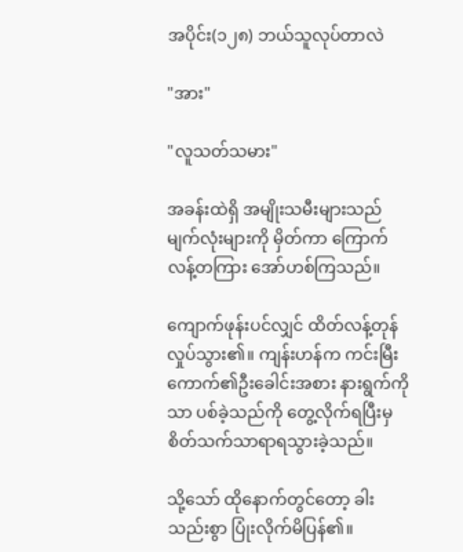အပိုင်း(၁၂၈) ဘယ်သူလုပ်တာလဲ

"အား"

"လူသတ်သမား"

အခန်းထဲရှိ အမျိုးသမီးများသည် မျက်လုံးများကို မှိတ်ကာ ကြောက်လန့်တကြား အော်ဟစ်ကြသည်။

ကျောက်ဖုန်းပင်လျှင် ထိတ်လန့်တုန်လှုပ်သွား၏။ ကျန်းဟန်က ကင်းမြီးကောက်၏ဦးခေါင်းအစား နားရွက်ကိုသာ ပစ်ခဲ့သည်ကို တွေ့လိုက်ရပြီးမှ စိတ်သက်သာရာရသွားခဲ့သည်။

သို့သော် ထိုနောက်တွင်တော့ ခါးသည်းစွာ ပြုံးလိုက်မိပြန်၏။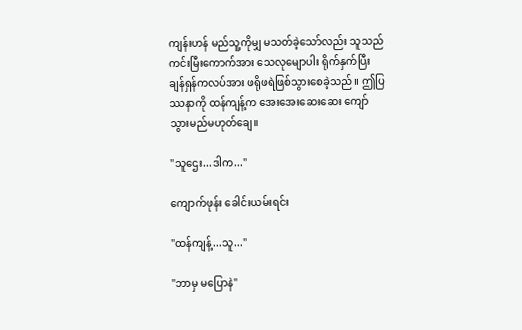ကျန်းဟန် မည်သူ့ကိုမျှ မသတ်ခဲ့သော်လည်း သူသည် ကင်းမြီးကောက်အား သေလုမျောပါး ရိုက်နှက်ပြီး ချန်ရှန်ကလပ်အား ဖရိုဖရဲဖြစ်သွားစေခဲ့သည်။ ဤပြဿနာကို ထန်ကျန့်က အေးအေးဆေးဆေး ကျော်သွားမည်မဟုတ်ချေ။

"သူဌေး...ဒါက..."

ကျောက်ဖုန်း ခေါင်းယမ်းရင်း

"ထန်ကျန့်...သူ..."

"ဘာမှ မပြောနဲ"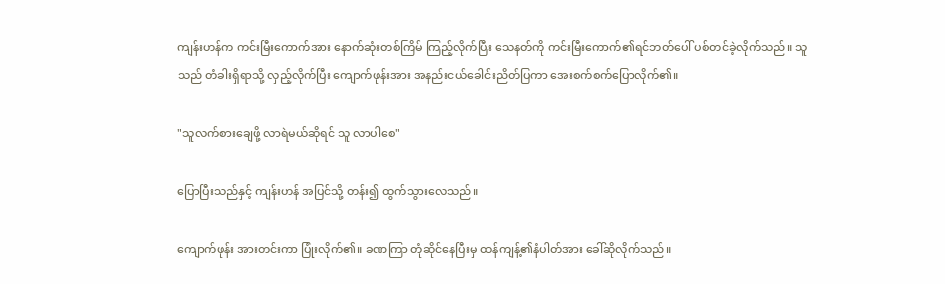ကျန်းဟန်က ကင်းမြီးကောက်အား နောက်ဆုံးတစ်ကြိမ် ကြည့်လိုက်ပြီး သေနတ်ကို ကင်းမြီးကောက်၏ရင်ဘတ်ပေါ် ပစ်တင်ခဲ့လိုက်သည်။ သူသည် တံခါးရှိရာသို့ လှည့်လိုက်ပြီး ကျောက်ဖုန်းအား အနည်းငယ်ခေါင်းညိတ်ပြကာ အေးစက်စက်ပြောလိုက်၏။

"သူလက်စားချေဖို့ လာရဲမယ်ဆိုရင် သူ လာပါစေ"

ပြောပြီးသည်နှင့် ကျန်းဟန် အပြင်သို့ တန်း၍ ထွက်သွားလေသည်။

ကျောက်ဖုန်း အားတင်းကာ ပြုံးလိုက်၏။ ခဏကြာ တုံဆိုင်နေပြီးမှ ထန်ကျန့်၏နံပါတ်အား ခေါ်ဆိုလိုက်သည်။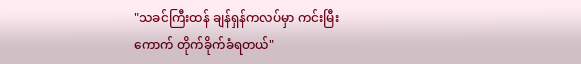"သခင်ကြီးထန် ချန်ရှန်ကလပ်မှာ ကင်းမြီးကောက် တိုက်ခိုက်ခံရတယ်"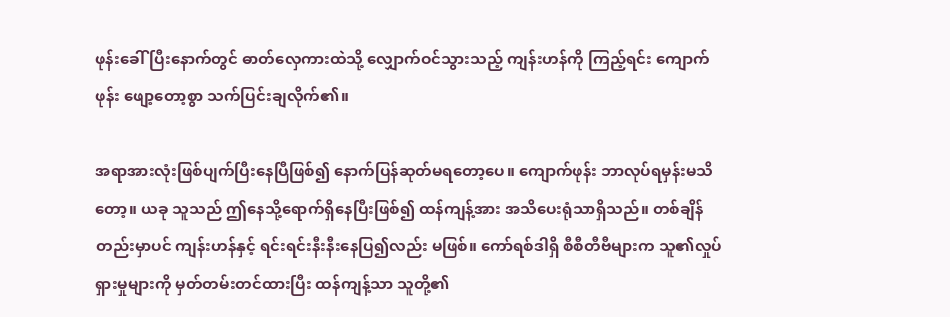ဖုန်းခေါ်ပြီးနောက်တွင် ဓာတ်လှေကားထဲသို့ လျှောက်ဝင်သွားသည့် ကျန်းဟန်ကို ကြည့်ရင်း ကျောက်ဖုန်း ဖျော့တော့စွာ သက်ပြင်းချလိုက်၏။

အရာအားလုံးဖြစ်ပျက်ပြီးနေပြီဖြစ်၍ နောက်ပြန်ဆုတ်မရတော့ပေ။ ကျောက်ဖုန်း ဘာလုပ်ရမှန်းမသိတော့။ ယခု သူသည် ဤနေသို့ရောက်ရှိနေပြီးဖြစ်၍ ထန်ကျန့်အား အသိပေးရုံသာရှိသည်။ တစ်ချိန်တည်းမှာပင် ကျန်းဟန်နှင့် ရင်းရင်းနီးနီးနေပြ၍လည်း မဖြစ်။ ကော်ရစ်ဒါရှိ စီစီတီဗီများက သူ၏လှုပ်ရှားမှုများကို မှတ်တမ်းတင်ထားပြီး ထန်ကျန့်သာ သူတို့၏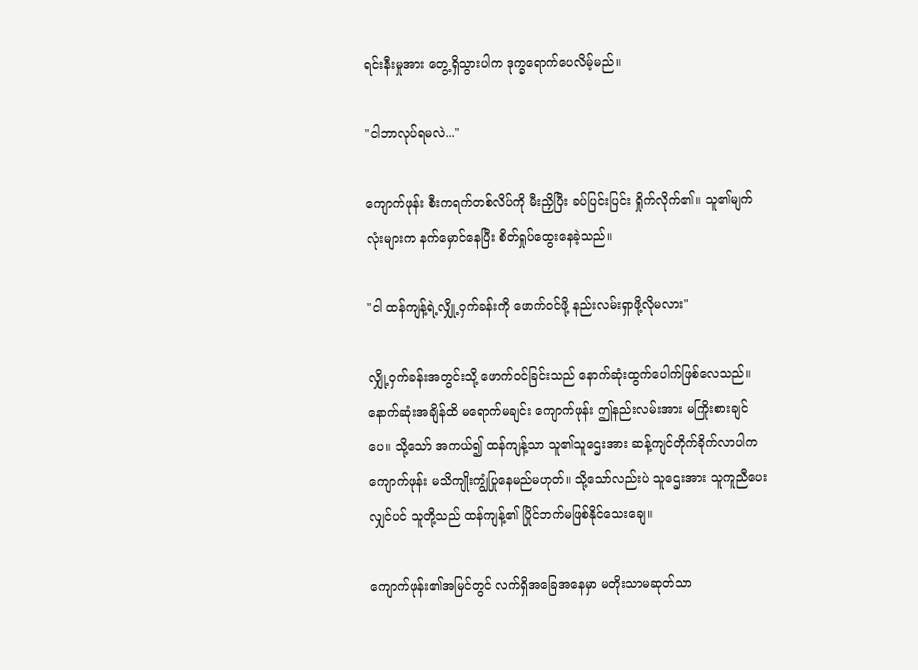ရင်းနီးမှုအား တွေ့ရှိသွားပါက ဒုက္ခရောက်ပေလိမ့်မည်။

"ငါဘာလုပ်ရမလဲ..."

ကျောက်ဖုန်း စီးကရက်တစ်လိပ်ကို မီးညှိပြီး ခပ်ပြင်းပြင်း ရှိုက်လိုက်၏။ သူ၏မျက်လုံးများက နက်မှောင်နေပြီး စိတ်ရှုပ်ထွေးနေခဲ့သည်။

"ငါ ထန်ကျန့်ရဲ့လျှို့ဝှက်ခန်းကို ဖောက်ဝင်ဖို့ နည်းလမ်းရှာဖို့လိုမလား"

လျှို့ဝှက်ခန်းအတွင်းသို့ ဖောက်ဝင်ခြင်းသည် နောက်ဆုံးထွက်ပေါက်ဖြစ်လေသည်။ နောက်ဆုံးအချိန်ထိ မရောက်မချင်း ကျောက်ဖုန်း ဤနည်းလမ်းအား မကြိုးစားချင်ပေ။ သို့သော် အကယ်၍ ထန်ကျန့်သာ သူ၏သူဌေးအား ဆန့်ကျင်တိုက်ခိုက်လာပါက ကျောက်ဖုန်း မသိကျိုးကျွံပြုနေမည်မဟုတ်။ သို့သော်လည်းပဲ သူဌေးအား သူကူညီပေးလျှင်ပင် သူတို့သည် ထန်ကျန့်၏ ပြိုင်ဘက်မဖြစ်နိုင်သေးချေ။

ကျောက်ဖုန်း၏အမြင်တွင် လက်ရှိအခြေအနေမှာ မတိုးသာမဆုတ်သာ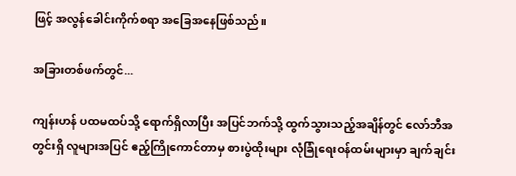ဖြင့် အလွန်ခေါင်းကိုက်စရာ အခြေအနေဖြစ်သည်။

အခြားတစ်ဖက်တွင်...

ကျန်းဟန် ပထမထပ်သို့ ရောက်ရှိလာပြီး အပြင်ဘက်သို့ ထွက်သွားသည့်အချိန်တွင် လော်ဘီအတွင်းရှိ လူများအပြင် ဧည့်ကြိုကောင်တာမှ စားပွဲထိုးများ လုံခြုံရေးဝန်ထမ်းများမှာ ချက်ချင်း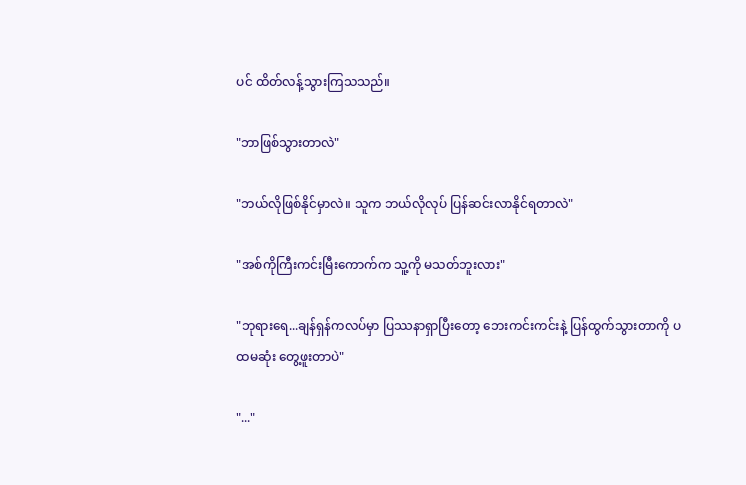ပင် ထိတ်လန့်သွားကြသသည်။

"ဘာဖြစ်သွားတာလဲ"

"ဘယ်လိုဖြစ်နိုင်မှာလဲ။ သူက ဘယ်လိုလုပ် ပြန်ဆင်းလာနိုင်ရတာလဲ"

"အစ်ကိုကြီးကင်းမြီးကောက်က သူ့ကို မသတ်ဘူးလား"

"ဘုရားရေ...ချန်ရှန်ကလပ်မှာ ပြဿနာရှာပြီးတော့ ဘေးကင်းကင်းနဲ့ ပြန်ထွက်သွားတာကို ပထမဆုံး တွေ့ဖူးတာပဲ"

"..."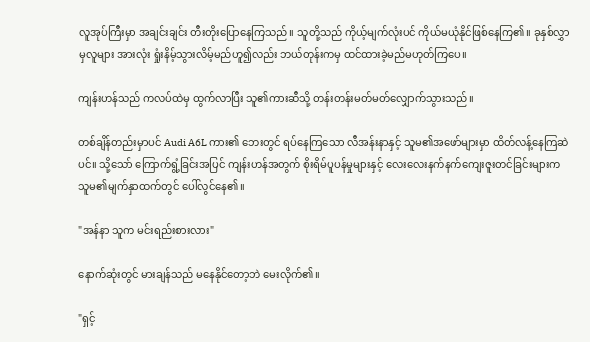လူအုပ်ကြီးမှာ အချင်းချင်း တီးတိုးပြောနေကြသည်။ သူတို့သည် ကိုယ့်မျက်လုံးပင် ကိုယ်မယုံနိုင်ဖြစ်နေကြ၏။ ခုနှစ်လွှာမှလူများ အားလုံး ရှုံးနိမ့်သွားလိမ့်မည်ဟူ၍လည်း ဘယ်တုန်းကမှ ထင်ထားခဲ့မည်မဟုတ်ကြပေ။

ကျန်းဟန်သည် ကလပ်ထဲမှ ထွက်လာပြီး သူ၏ကားဆီသို့ တန်းတန်းမတ်မတ်လျှောက်သွားသည်။

တစ်ချိန်တည်းမှာပင် Audi A6L ကား၏ ဘေးတွင် ရပ်နေကြသော လီအန်းနာနှင့် သူမ၏အဖော်များမှာ ထိတ်လန့်နေကြဆဲပင်။ သို့သော် ကြောက်ရွံ့ခြင်းအပြင် ကျန်းဟန်အတွက် စိုးရိမ်ပူပန်မှုများနှင့် လေးလေးနက်နက်ကျေးဇူးတင်ခြင်းများက သူမ၏မျက်နှာထက်တွင် ပေါ်လွင်နေ၏။

"အန်နာ သူက မင်းရည်းစားလား"

နောက်ဆုံးတွင် မားချန်သည် မနေနိုင်တော့ဘဲ မေးလိုက်၏။

"ရှင့်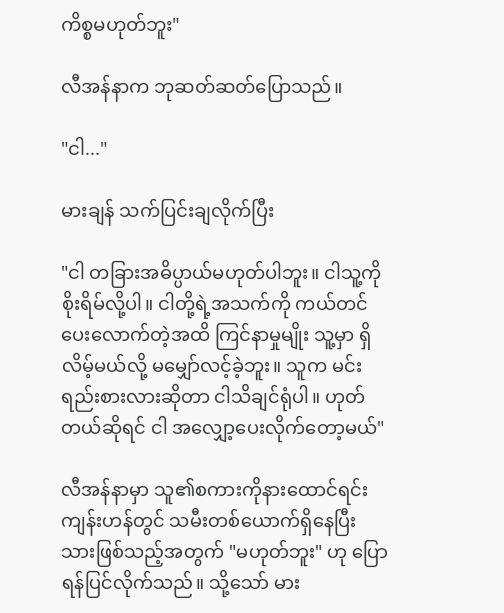ကိစ္စမဟုတ်ဘူး"

လီအန်နာက ဘုဆတ်ဆတ်ပြောသည်။

"ငါ..."

မားချန် သက်ပြင်းချလိုက်ပြီး

"ငါ တခြားအဓိပ္ပာယ်မဟုတ်ပါဘူး။ ငါသူ့ကို စိုးရိမ်လို့ပါ။ ငါတို့ရဲ့အသက်ကို ကယ်တင်ပေးလောက်တဲ့အထိ ကြင်နာမှုမျိုး သူ့မှာ ရှိလိမ့်မယ်လို့ မမျှော်လင့်ခဲ့ဘူး။ သူက မင်းရည်းစားလားဆိုတာ ငါသိချင်ရုံပါ။ ဟုတ်တယ်ဆိုရင် ငါ အလျှော့ပေးလိုက်တော့မယ်"

လီအန်နာမှာ သူ၏စကားကိုနားထောင်ရင်း ကျန်းဟန်တွင် သမီးတစ်ယောက်ရှိနေပြီးသားဖြစ်သည့်အတွက် "မဟုတ်ဘူး" ဟု ပြောရန်ပြင်လိုက်သည်။ သို့သော် မား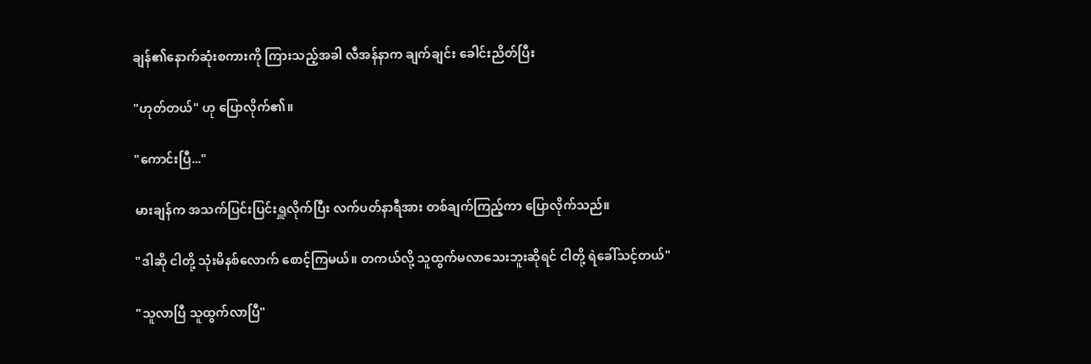ချန်၏နောက်ဆုံးစကားကို ကြားသည့်အခါ လီအန်နာက ချက်ချင်း ခေါင်းညိတ်ပြီး

"ဟုတ်တယ်" ဟု ပြောလိုက်၏။

"ကောင်းပြီ..."

မားချန်က အသက်ပြင်းပြင်းရှူလိုက်ပြီး လက်ပတ်နာရီအား တစ်ချက်ကြည့်ကာ ပြောလိုက်သည်။

"ဒါဆို ငါတို့ သုံးမိနစ်လောက် စောင့်ကြမယ်။ တကယ်လို့ သူထွက်မလာသေးဘူးဆိုရင် ငါတို့ ရဲခေါ်သင့်တယ်"

"သူလာပြီ သူထွက်လာပြီ"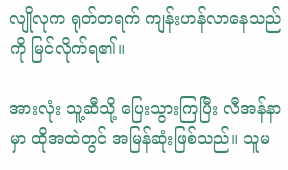လျိုလုက ရုတ်တရက် ကျန်းဟန်လာနေသည်ကို မြင်လိုက်ရ၏။

အားလုံး သူ့ဆီသို့ ပြေးသွားကြပြီး လီအန်နာမှာ ထိုအထဲတွင် အမြန်ဆုံးဖြစ်သည်။ သူမ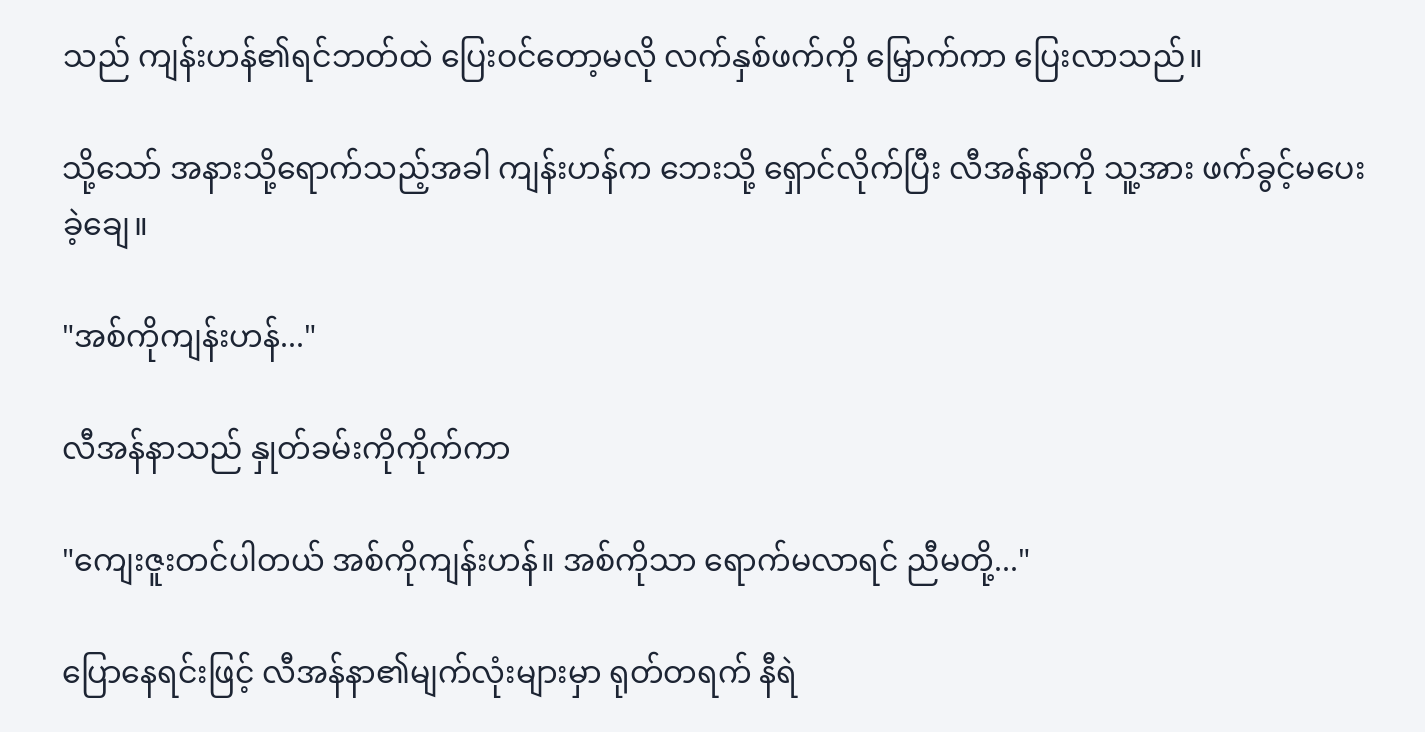သည် ကျန်းဟန်၏ရင်ဘတ်ထဲ ပြေးဝင်တော့မလို လက်နှစ်ဖက်ကို မြှောက်ကာ ပြေးလာသည်။

သို့သော် အနားသို့ရောက်သည့်အခါ ကျန်းဟန်က ဘေးသို့ ရှောင်လိုက်ပြီး လီအန်နာကို သူ့အား ဖက်ခွင့်မပေးခဲ့ချေ။

"အစ်ကိုကျန်းဟန်..."

လီအန်နာသည် နှုတ်ခမ်းကိုကိုက်ကာ

"ကျေးဇူးတင်ပါတယ် အစ်ကိုကျန်းဟန်။ အစ်ကိုသာ ရောက်မလာရင် ညီမတို့..."

ပြောနေရင်းဖြင့် လီအန်နာ၏မျက်လုံးများမှာ ရုတ်တရက် နီရဲ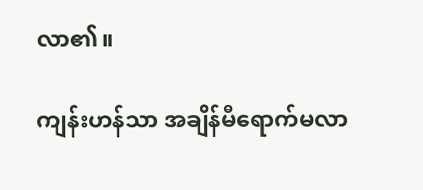လာ၏။

ကျန်းဟန်သာ အချိန်မီရောက်မလာ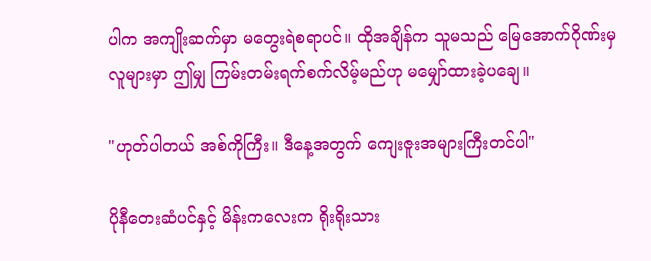ပါက အကျိုးဆက်မှာ မတွေးရဲစရာပင်။ ထိုအချိန်က သူမသည် မြေအောက်ဂိုဏ်းမှလူများမှာ ဤမျှ ကြမ်းတမ်းရက်စက်လိမ့်မည်ဟု မမျှော်ထားခဲ့ပချေ။

"ဟုတ်ပါတယ် အစ်ကိုကြီး။ ဒီ‌နေ့အတွက် ကျေးဇူးအများကြီးတင်ပါ"

ပိုနီတေးဆံပင်နှင့် မိန်းကလေးက ရိုးရိုးသား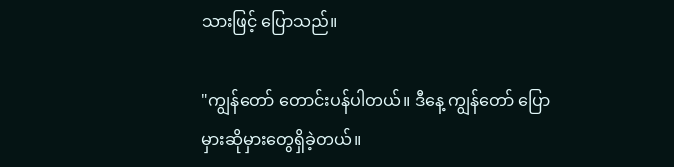သားဖြင့် ပြောသည်။

"ကျွန်တော် တောင်းပန်ပါတယ်။ ဒီနေ့ ကျွန်တော် ပြောမှားဆိုမှားတွေရှိခဲ့တယ်။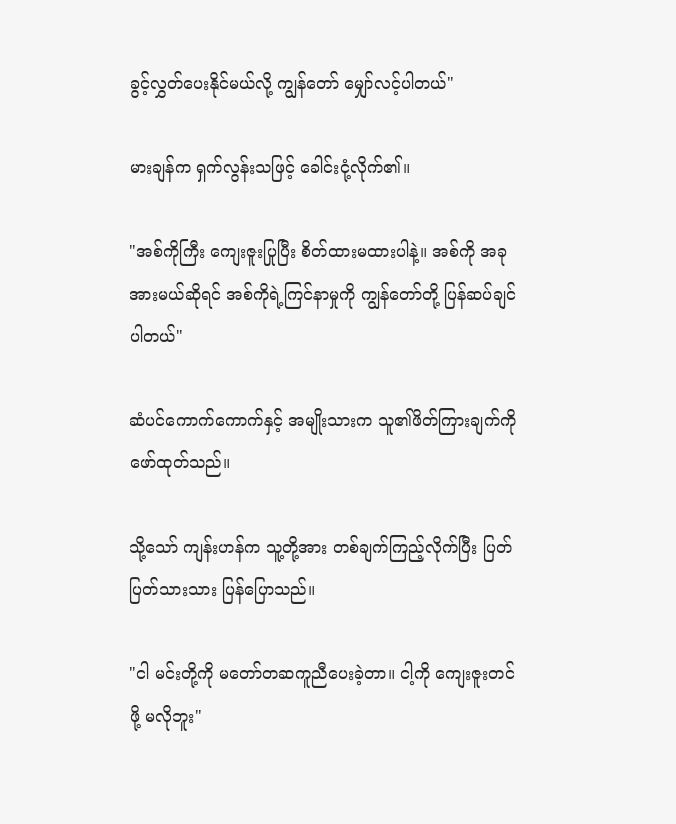ခွင့်လွှတ်ပေးနိုင်မယ်လို့ ကျွန်တော် မျှော်လင့်ပါတယ်"

မားချန်က ရှက်လွန်းသဖြင့် ခေါင်းငုံ့လိုက်၏။

"အစ်ကိုကြီး ကျေးဇူးပြုပြီး စိတ်ထားမထားပါနဲ့။ အစ်ကို အခုအားမယ်ဆိုရင် အစ်ကိုရဲ့ကြင်နာမှုကို ကျွန်တော်တို့ ပြန်ဆပ်ချင်ပါတယ်"

ဆံပင်ကောက်ကောက်နှင့် အမျိုးသားက သူ၏ဖိတ်ကြားချက်ကို ဖော်ထုတ်သည်။

သို့သော် ကျန်းဟန်က သူ့တို့အား တစ်ချက်ကြည့်လိုက်ပြီး ပြတ်ပြတ်သားသား ပြန်ပြောသည်။

"ငါ မင်းတို့ကို မတော်တဆကူညီပေးခဲ့တာ။ ငါ့ကို ကျေးဇူးတင်ဖို့ မလိုဘူး"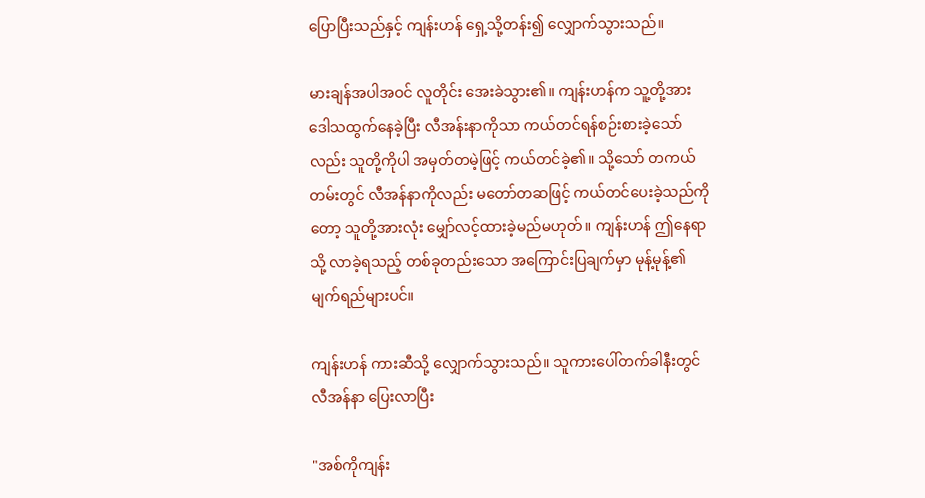ပြောပြီးသည်နှင့် ကျန်းဟန် ရှေ့သို့တန်း၍ ‌လျှောက်သွားသည်။

မားချန်အပါအဝင် လူတိုင်း အေးခဲသွား၏။ ကျန်းဟန်က သူ့တို့အား ဒေါသထွက်နေခဲ့ပြီး လီအန်းနာကိုသာ ကယ်တင်ရန်စဉ်းစားခဲ့သော်လည်း သူတို့ကိုပါ အမှတ်တမဲ့ဖြင့် ကယ်တင်ခဲ့၏။ သို့သော် တကယ်တမ်းတွင် လီအန်နာကိုလည်း မတော်တဆဖြင့် ကယ်တင်ပေးခဲ့သည်ကိုတော့ သူတို့အားလုံး မျှော်လင့်ထားခဲ့မည်မဟုတ်။ ကျန်းဟန် ဤနေရာသို့ လာခဲ့ရသည့် တစ်ခုတည်းသော အကြောင်းပြချက်မှာ မုန့်မုန့်၏မျက်ရည်များပင်။

ကျန်းဟန် ကားဆီသို့ လျှောက်သွားသည်။ သူကားပေါ်တက်ခါနီးတွင် လီအန်နာ ပြေးလာပြီး

"အစ်ကိုကျန်း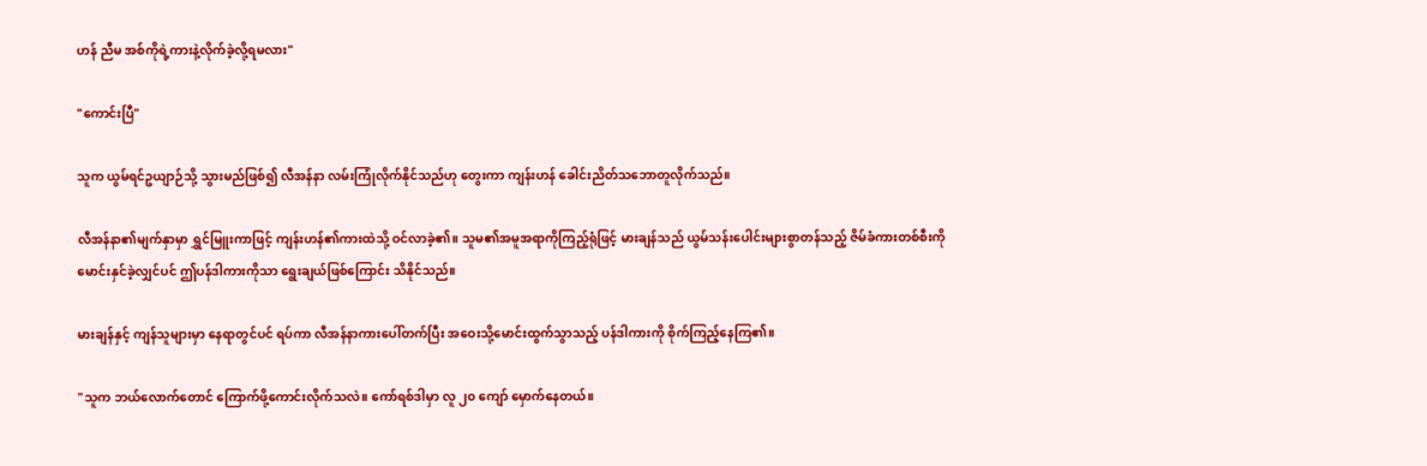ဟန် ညီမ အစ်ကိုရဲ့ကားနဲ့လိုက်ခဲ့လို့ရမလား"

"ကောင်းပြီ"

သူက ယွမ်ရင်ဥယျာဉ်သို့ သွားမည်ဖြစ်၍ လီအန်နာ လမ်းကြုံလိုက်နိုင်သည်ဟု တွေးကာ ကျန်းဟန် ခေါင်းညိတ်သဘောတူလိုက်သည်။

လီအန်နာ၏မျက်နှာမှာ ရွှင်မြူးကာဖြင့် ကျန်းဟန်၏ကားထဲသို့ ဝင်လာခဲ့၏။ သူမ၏အမူအရာကိုကြည့်ရုံဖြင့် မားချန်သည် ယွမ်သန်းပေါင်းများစွာတန်သည့် ဇိမ်ခံကားတစ်စီးကို မောင်းနှင်ခဲ့လျှင်ပင် ဤပန်ဒါကားကိုသာ ရွေးချယ်ဖြစ်ကြောင်း သိနိုင်သည်။

မားချန်နှင့် ကျန်သူများမှာ နေရာတွင်ပင် ရပ်ကာ လီအန်နာကားပေါ်တက်ပြီး အဝေးသို့မောင်းထွက်သွာသည့် ပန်ဒါကားကို စိုက်ကြည့်နေကြ၏။

"သူက ဘယ်လောက်တောင် ကြောက်ဖို့ကောင်းလိုက်သလဲ။ ကော်ရစ်ဒါမှာ လူ ၂၀ ကျော် မှောက်နေတယ်။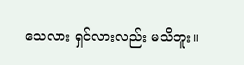သေလား ရှင်လားလည်း မသိဘူး။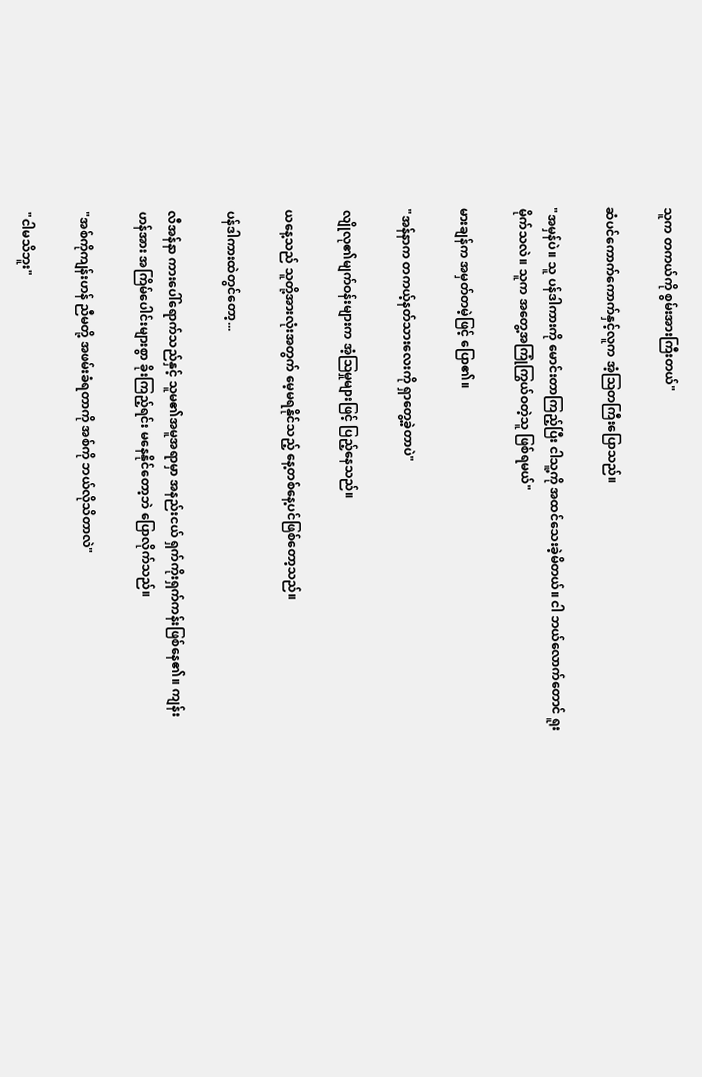သူက တကယ်ကို စွမ်းအားကြီးတယ်"

ဆံပင်ကောက်ကောက်နှင့်လူက အံ့ဩတကြီးပြောသည်။

"အမှန်ပဲ။ သူ ပန်ဒါကားကို မောင်းတာကြည့်ပြီး ငါသူ့ကို အထင်သေးခဲ့မိတယ်။ ငါ ဘယ်လောက်တောင် ရူးမိုက်သလဲ။ သူက အတွေ့အကြုံကြွယ်ဝတဲ့သူ ဖြစ်ရမယ်"

မားချန်က အမှတ်တမဲ့ဖြင့် ပြော၏။

"အန်နာက တကယ့်နတ်သားလေးကို ရှာတွေ့ခဲ့တာပဲ"

လျိုလု၏မျက်ဝန်းများက အံ့ဩမှုများဖြင့် ပြည့်နေသည်။

ယနေ့သည် သူတို့အားလုံးအတွက် မေ့မရနိုင်သည့် နေ့တစ်နေ့ပင်ဖြစ်တော့သည်။

ပန်ဒါကားထဲတွင်တော့...

လီအန်နာ ကားပေါ်ရောက်သည်နှင့် သူမ၏အမူအရာမှာ အနည်းငယ် ရှက်ကိုးရှက်ကန်းဖြစ်နေ၏။ ကျန်းဟန်အား အကြိမ်ပေါင်းများစွာ ခိုးကြည့်ရင်း မနေနိုင်တော့ဘဲ ပြောလိုက်သည်။

"အစ်ကိုကျန်းဟန် ညီမတို့ အဖမ်းခံရတာကို အစ်ကို ဘယ်လိုသိတာလဲ"

"ငါမသိဘူး"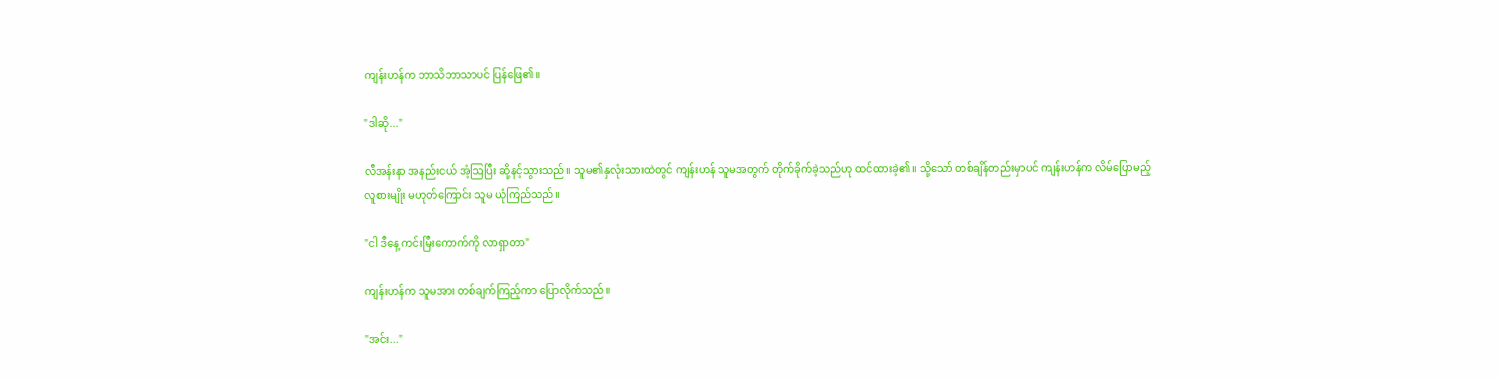ကျန်းဟန်က ဘာသိဘာသာပင် ပြန်ဖြေ၏။

"ဒါဆို..."

လီအန်းနာ အနည်းငယ် အံ့ဩပြီး ဆို့နင့်သွားသည်။ သူမ၏နှလုံးသားထဲတွင် ကျန်းဟန် သူမအတွက် တိုက်ခိုက်ခဲ့သည်ဟု ထင်ထားခဲ့၏။ သို့သော် တစ်ချိန်တည်းမှာပင် ကျန်းဟန်က လိမ်ပြောမည့်လူစားမျိုး မဟုတ်ကြောင်း သူမ ယုံကြည်သည်။

"ငါ ဒီနေ့ ကင်းမြီးကောက်ကို လာရှာတာ"

ကျန်းဟန်က သူမအား တစ်ချက်ကြည့်ကာ ပြောလိုက်သည်။

"အင်း..."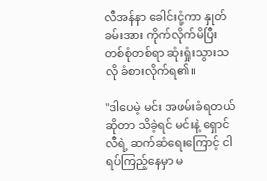လီအန်နာ ‌ခေါင်းငုံ့ကာ နှုတ်ခမ်းအား ကိုက်လိုက်မိပြီး တစ်စုံတစ်ရာ ဆုံးရှုံးသွားသလို ခံစားလိုက်ရ၏။

"ဒါပေမဲ့ မင်း အဖမ်းခံရတယ်ဆိုတာ သိခဲ့ရင် မင်းနဲ့ ရှောင်လီရဲ့ ဆက်ဆံရေးကြောင့် ငါ ရပ်ကြည့်နေမှာ မ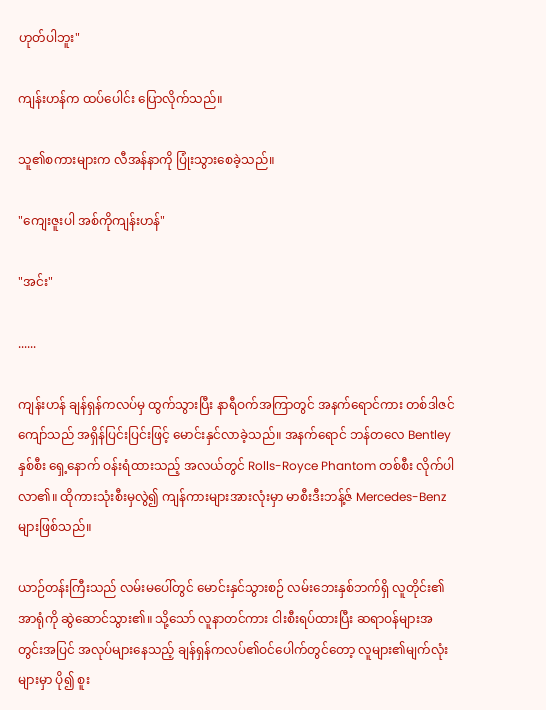ဟုတ်ပါဘူး"

ကျန်းဟန်က ထပ်ပေါင်း ပြောလိုက်သည်။

သူ၏စကားများက လီအန်နာကို ပြုံးသွားစေခဲ့သည်။

"ကျေးဇူးပါ အစ်ကိုကျန်းဟန်"

"အင်း"

......

ကျန်းဟန် ချန်ရှန်ကလပ်မှ ထွက်သွားပြီး နာရီဝက်အကြာတွင် အနက်ရောင်ကား တစ်ဒါဇင်ကျော်သည် အရှိန်ပြင်းပြင်းဖြင့် မောင်းနှင်လာခဲ့သည်။ အနက်ရောင် ဘန်တလေ Bentley နှစ်စီး‌ ရှေ့နောက် ဝန်းရံထားသည့် အလယ်တွင် Rolls-Royce Phantom တစ်စီး လိုက်ပါလာ၏။ ထိုကားသုံးစီးမှလွဲ၍ ကျန်ကားများအားလုံးမှာ မာစီးဒီးဘန့်ဇ် Mercedes-Benz များဖြစ်သည်။

ယာဉ်တန်းကြီးသည် လမ်းမပေါ်တွင် မောင်းနှင်သွားစဉ် လမ်းဘေးနှစ်ဘက်ရှိ လူတိုင်း၏ အာရုံကို ဆွဲဆောင်သွား၏။ သို့သော် လူနာတင်ကား ငါးစီးရပ်ထားပြီး ဆရာဝန်များအတွင်းအပြင် အလုပ်များနေသည့် ချန်ရှန်ကလပ်၏ဝင်ပေါက်တွင်တော့ လူများ၏မျက်လုံးများမှာ ပို၍ စူး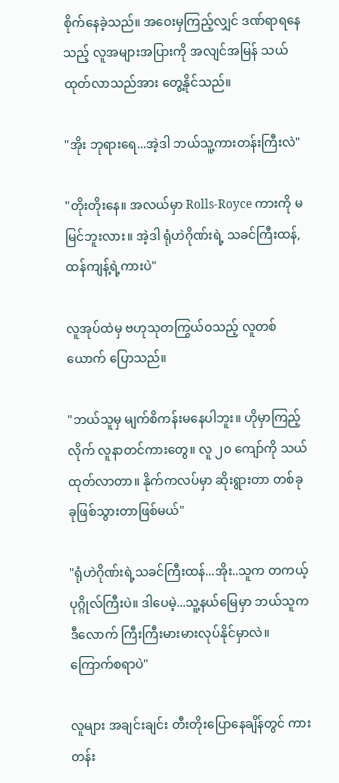စိုက်နေခဲ့သည်။ အဝေးမှကြည့်လျှင် ဒဏ်ရာရနေသည့် လူအများအပြားကို အလျင်အမြန် သယ်ထုတ်လာသည်အား တွေ့နိုင်သည်။

"အိုး ဘုရားရေ...အဲ့ဒါ ဘယ်သူ့ကားတန်းကြီးလဲ"

"တိုးတိုးနေ။ အလယ်မှာ Rolls-Royce ကားကို မမြင်ဘူးလား။ အဲ့ဒါ ရုံဟဲဂိုဏ်းရဲ့ သခင်ကြီးထန်, ထန်ကျန့်ရဲ့ကားပဲ"

လူအုပ်ထဲမှ ဗဟုသုတကြွယ်ဝသည့် လူတစ်ယောက် ပြောသည်။

"ဘယ်သူမှ မျက်စိကန်းမနေပါဘူး။ ဟိုမှာကြည့်လိုက် လူနာတင်ကားတွေ။ လူ ၂၀ ကျော်ကို သယ်ထုတ်လာတာ။ နိုက်ကလပ်မှာ ဆိုးရွားတာ တစ်ခုခုဖြစ်သွားတာဖြစ်မယ်"

"ရုံဟဲဂိုဏ်းရဲ့သခင်ကြီးထန်...အိုး..သူက တကယ့်ပုဂ္ဂိုလ်ကြီးပဲ။ ဒါပေမဲ့...သူ့နယ်မြေမှာ ဘယ်သူက ဒီလောက် ကြီးကြီးမားမားလုပ်နိုင်မှာလဲ။ ကြောက်စရာပဲ"

လူများ အချင်းချင်း တီးတိုးပြောနေချိန်တွင် ကားတန်း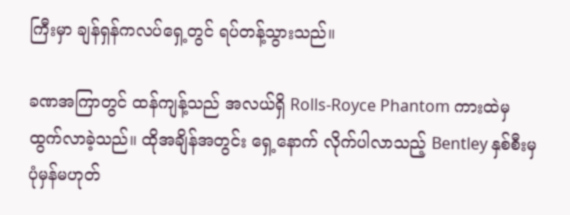ကြီးမှာ ချန်ရှန်ကလပ်ရှေ့တွင် ရပ်တန့်သွားသည်။

ခဏအကြာတွင် ထန်ကျန့်သည် အလယ်ရှိ Rolls-Royce Phantom ကားထဲမှ ထွက်လာခဲ့သည်။ ထိုအချိန်အတွင်း ရှေ့နောက် လိုက်ပါလာသည့် Bentley နှစ်စီးမှ ပုံမှန်မဟုတ်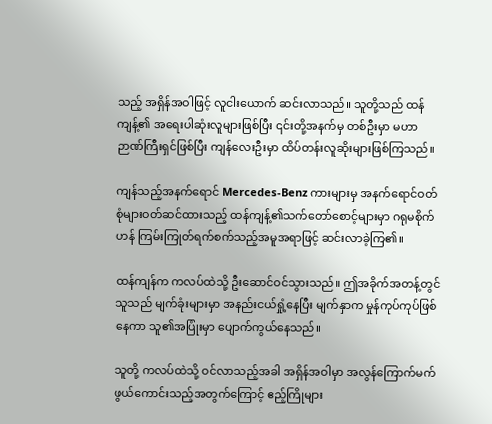သည့် အရှိန်အဝါဖြင့် လူငါးယောက် ဆင်းလာသည်။ သူတို့သည် ထန်ကျန့်၏ အရေးပါဆုံးလူများဖြစ်ပြီး ၎င်းတို့အနက်မှ တစ်‌ဦးမှာ မဟာဉာဏ်ကြီးရှင်ဖြစ်ပြီး ကျန်လေးဦးမှာ ထိပ်တန်းလူဆိုးများဖြစ်ကြသည်။

ကျန်သည့်အနက်ရောင် Mercedes-Benz ကားများမှ အနက်ရောင်ဝတ်စုံများဝတ်ဆင်ထားသည့် ထန်ကျန့်၏သက်တော်စောင့်များမှာ ဂရုမစိုက်ဟန် ကြမ်းကြုတ်ရက်စက်သည့်အမူအရာဖြင့် ဆင်းလာခဲ့ကြ၏။

ထန်ကျန်က ကလပ်ထဲသို့ ဦးဆောင်ဝင်သွားသည်။ ဤအခိုက်အတန့်တွင် သူသည် မျက်ခုံးများမှာ အနည်းငယ်ရှုံ့နေပြီး မျက်နှာက မှုန်ကုပ်ကုပ်ဖြစ်နေကာ သူ၏အပြုံးမှာ ပျောက်ကွယ်နေသည်။

သူတို့ ကလပ်ထဲသို့ ဝင်လာသည့်အခါ အရှိန်အဝါမှာ အလွန်ကြောက်မက်ဖွယ်ကောင်းသည့်အတွက်ကြောင့် ဧည့်ကြိုများ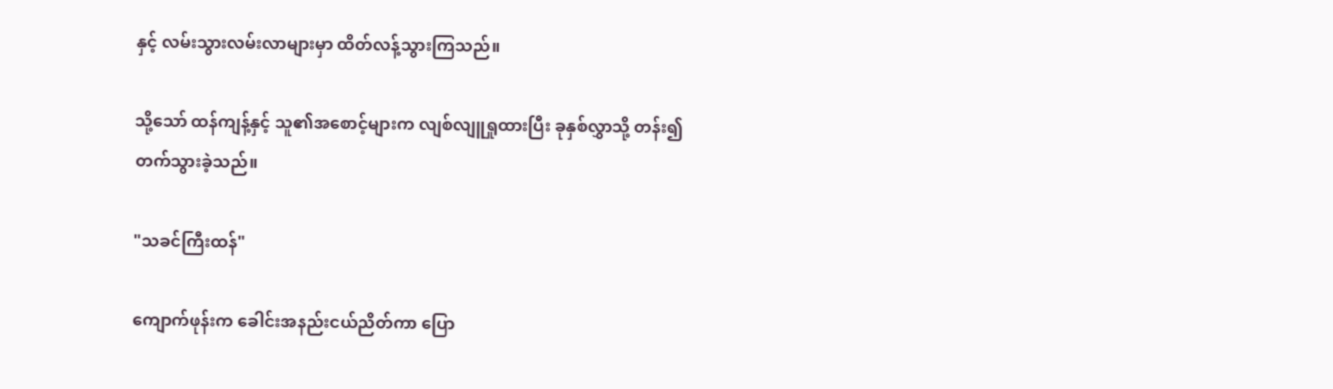နှင့် လမ်းသွားလမ်းလာများမှာ ထိတ်လန့်သွားကြသည်။

သို့သော် ထန်ကျန့်နှင့် သူ၏အစောင့်များက လျစ်လျူရှုထားပြီး ခုနှစ်လွှာသို့ တန်း၍ တက်သွားခဲ့သည်။

"သခင်ကြီးထန်"

ကျောက်ဖုန်းက ခေါင်းအနည်းငယ်ညိတ်ကာ ပြော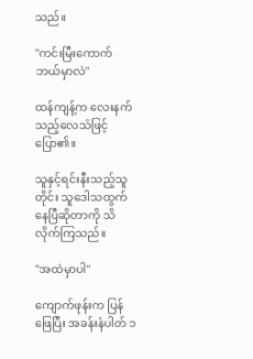သည်။

"ကင်းမြီးကောက် ဘယ်မှာလဲ"

ထန်ကျန့်က လေးနက်သည့်လေသံဖြင့် ပြော၏။

သူနှင့်ရင်းနီးသည့်သူတိုင်း သူဒေါသထွက်နေပြီဆိုတာကို သိလိုက်ကြသည်။

"အထဲမှာပါ"

ကျောက်ဖုန်းက ပြန်ဖြေပြီး အခန်းနံပါတ် ၁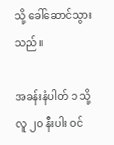သို့ ခေါ်ဆောင်သွားသည်။

အခန်းနံပါတ် ၁ သို့ လူ ၂၀ နီးပါး ဝင်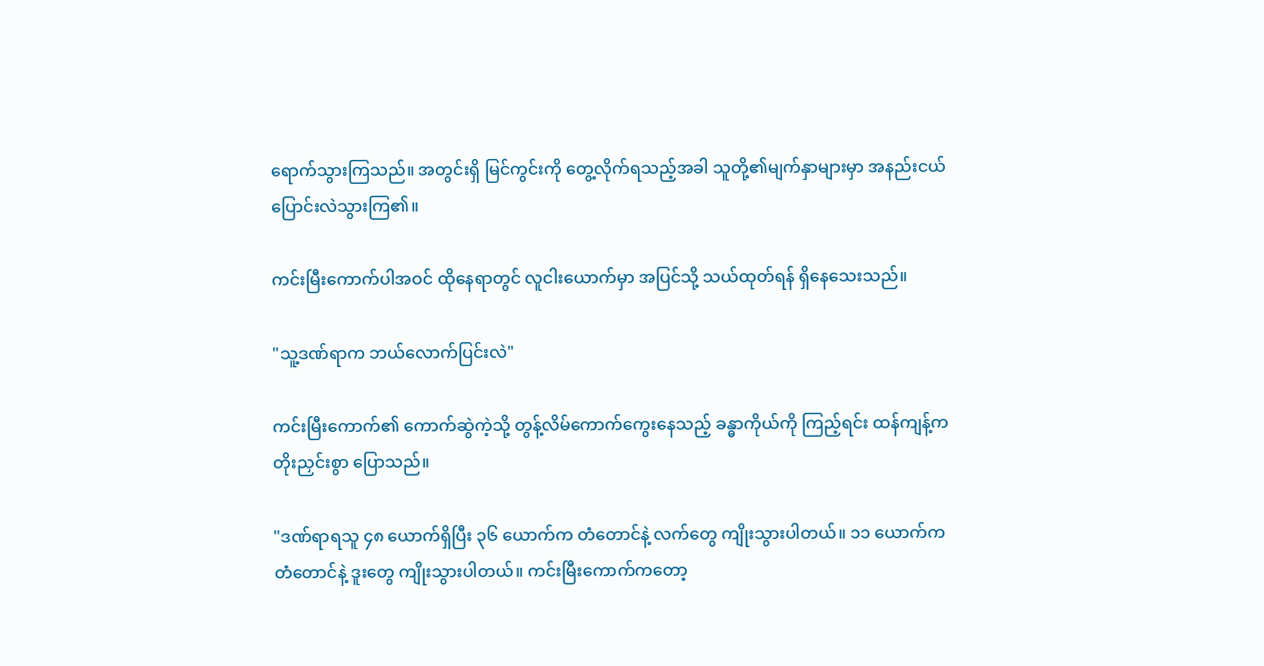ရောက်သွားကြသည်။ အတွင်းရှိ မြင်ကွင်းကို တွေ့လိုက်ရသည့်အခါ သူတို့၏မျက်နှာများမှာ အနည်းငယ် ပြောင်းလဲသွားကြ၏။

ကင်းမြီးကောက်ပါအဝင် ထိုနေရာတွင် လူငါးယောက်မှာ အပြင်သို့ သယ်ထုတ်ရန် ရှိနေသေးသည်။

"သူ့ဒဏ်ရာက ဘယ်လောက်ပြင်းလဲ"

ကင်းမြီးကောက်၏ ကောက်ဆွဲကဲ့သို့ တွန့်လိမ်ကောက်ကွေးနေသည့် ခန္ဓာကိုယ်ကို ကြည့်ရင်း ထန်ကျန့်က တိုးညှင်းစွာ ပြောသည်။

"ဒဏ်ရာရသူ ၄၈ ယောက်ရှိပြီး ၃၆ ယောက်က တံတောင်နဲ့ လက်တွေ ကျိုးသွားပါတယ်။ ၁၁ ယောက်က တံတောင်နဲ့ ဒူးတွေ ကျိုးသွားပါတယ်။ ကင်းမြီးကောက်ကတော့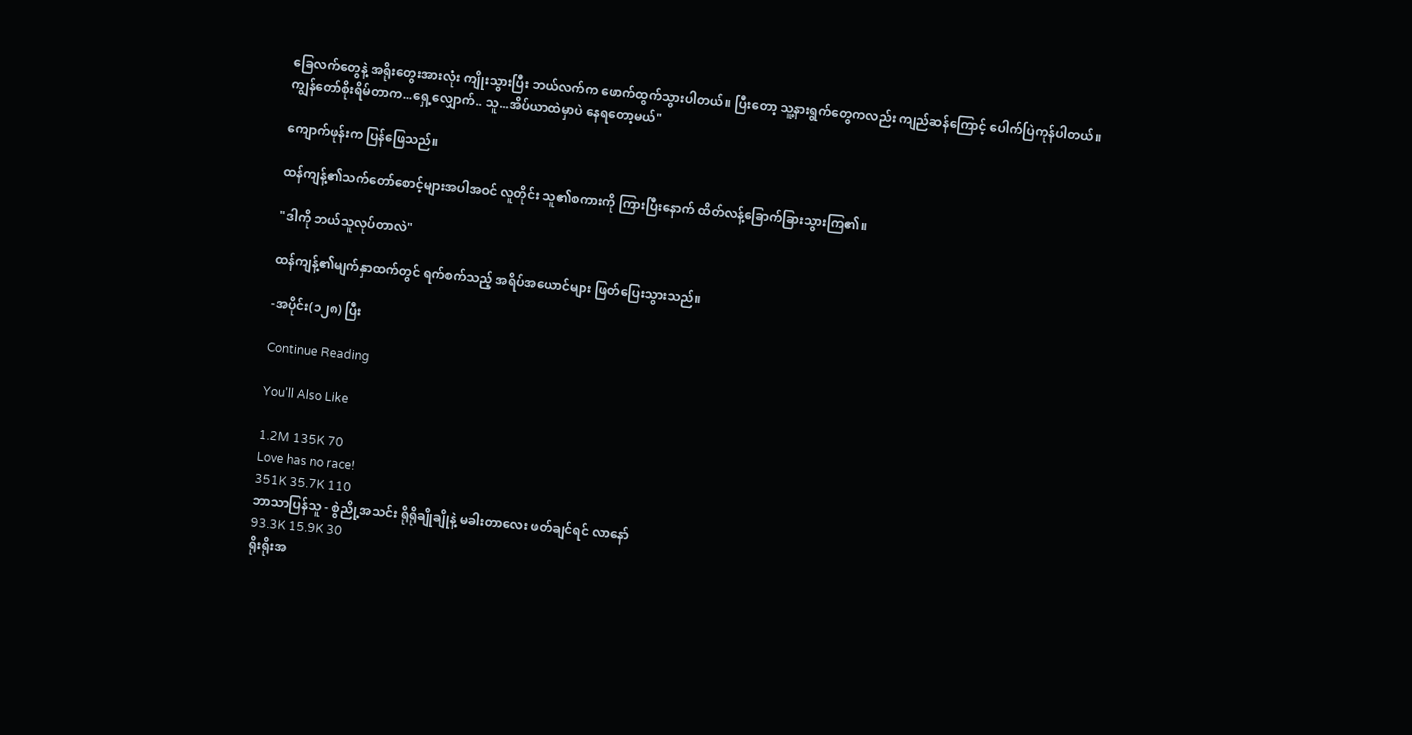ခြေလက်တွေနဲ့ အရိုးတွေးအားလုံး ကျိုးသွားပြီး ဘယ်လက်က ဖောက်ထွက်သွားပါတယ်။ ပြီးတော့ သူ့နားရွက်တွေကလည်း ကျည်ဆန်ကြောင့် ပေါက်ပြဲကုန်ပါတယ်။ ကျွန်တော်စိုးရိမ်တာက...ရှေ့လျှောက်.. သူ...အိပ်ယာထဲမှာပဲ နေရတော့မယ်"

ကျောက်ဖုန်းက ပြန်ဖြေသည်။

ထန်ကျန့်၏သက်တော်စောင့်များအပါအဝင် လူတိုင်း သူ၏စကားကို ကြားပြီးနောက် ထိတ်လန့်ခြောက်ခြားသွားကြ၏။

"ဒါကို ဘယ်သူလုပ်တာလဲ"

ထန်ကျန့်၏မျက်နှာထက်တွင် ရက်စက်သည့် အရိပ်အယောင်များ ဖြတ်ပြေးသွားသည်။

-အပိုင်း(၁၂၈) ပြီး

Continue Reading

You'll Also Like

1.2M 135K 70
Love has no race!
351K 35.7K 110
ဘာသာပြန်သူ - စွဲညို့အသင်း ရိုရိုချိုချိုနဲ့ မခါးတာလေး ဖတ်ချင်ရင် လာနော်
93.3K 15.9K 30
ရိုးရိုးအ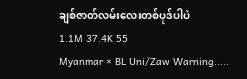ချစ်ဇာတ်လမ်းလေးတစ်ပုဒ်ပါပဲ
1.1M 37.4K 55
Myanmar × BL Uni/Zaw Warning.....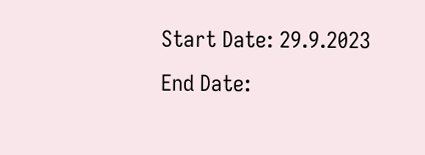Start Date: 29.9.2023 End Date: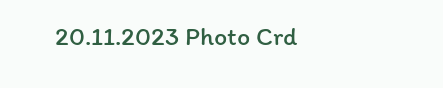20.11.2023 Photo Crd